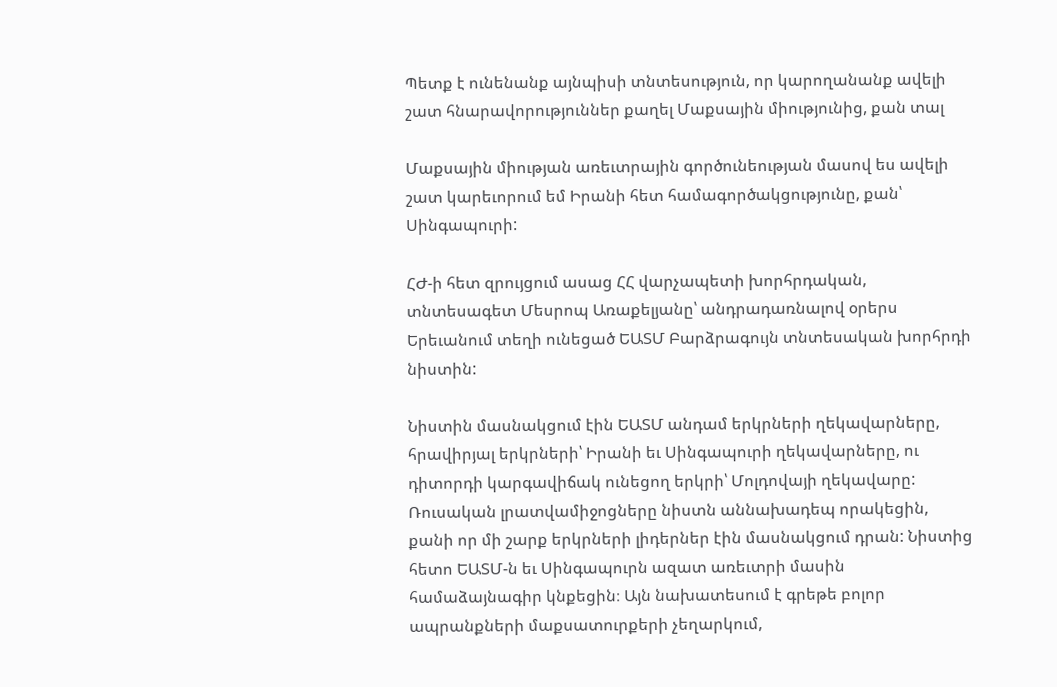Պետք է ունենանք այնպիսի տնտեսություն, որ կարողանանք ավելի շատ հնարավորություններ քաղել Մաքսային միությունից, քան տալ

Մաքսային միության առեւտրային գործունեության մասով ես ավելի շատ կարեւորում եմ Իրանի հետ համագործակցությունը, քան՝ Սինգապուրի:

ՀԺ-ի հետ զրույցում ասաց ՀՀ վարչապետի խորհրդական, տնտեսագետ Մեսրոպ Առաքելյանը՝ անդրադառնալով օրերս Երեւանում տեղի ունեցած ԵԱՏՄ Բարձրագույն տնտեսական խորհրդի նիստին:

Նիստին մասնակցում էին ԵԱՏՄ անդամ երկրների ղեկավարները, հրավիրյալ երկրների՝ Իրանի եւ Սինգապուրի ղեկավարները, ու դիտորդի կարգավիճակ ունեցող երկրի՝ Մոլդովայի ղեկավարը: Ռուսական լրատվամիջոցները նիստն աննախադեպ որակեցին, քանի որ մի շարք երկրների լիդերներ էին մասնակցում դրան: Նիստից հետո ԵԱՏՄ-ն եւ Սինգապուրն ազատ առեւտրի մասին համաձայնագիր կնքեցին։ Այն նախատեսում է գրեթե բոլոր ապրանքների մաքսատուրքերի չեղարկում,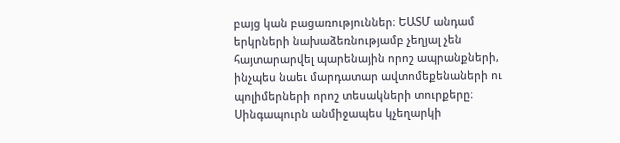բայց կան բացառություններ։ ԵԱՏՄ անդամ երկրների նախաձեռնությամբ չեղյալ չեն հայտարարվել պարենային որոշ ապրանքների, ինչպես նաեւ մարդատար ավտոմեքենաների ու պոլիմերների որոշ տեսակների տուրքերը։ Սինգապուրն անմիջապես կչեղարկի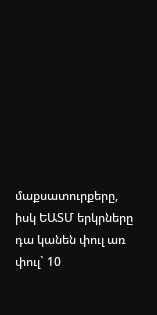մաքսատուրքերը, իսկ ԵԱՏՄ երկրները դա կանեն փուլ առ փուլ` 10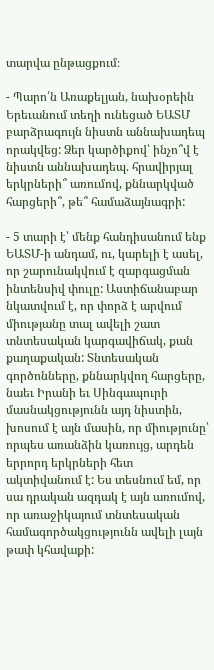տարվա ընթացքում։

- Պարո՛ն Առաքելյան, նախօրեին Երեւանում տեղի ունեցած ԵԱՏՄ բարձրագույն նիստն աննախադեպ որակվեց: Ձեր կարծիքով՝ ինչո՞վ է նիստն աննախադեպ. հրավիրյալ երկրների՞ առումով, քննարկված հարցերի՞, թե՞ համաձայնագրի:

- 5 տարի է՝ մենք հանդիսանում ենք ԵԱՏՄ-ի անդամ, ու, կարելի է ասել, որ շարունակվում է զարգացման ինտենսիվ փուլը: Աստիճանաբար նկատվում է, որ փորձ է արվում միությանը տալ ավելի շատ տնտեսական կարգավիճակ, քան քաղաքական: Տնտեսական գործոնները, քննարկվող հարցերը, նաեւ Իրանի եւ Սինգապուրի մասնակցությունն այդ նիստին, խոսում է այն մասին, որ միությունը՝ որպես առանձին կառույց, արդեն երրորդ երկրների հետ ակտիվանում է: Ես տեսնում եմ, որ սա դրական ազդակ է այն առումով, որ առաջիկայում տնտեսական համագործակցությունն ավելի լայն թափ կհավաքի: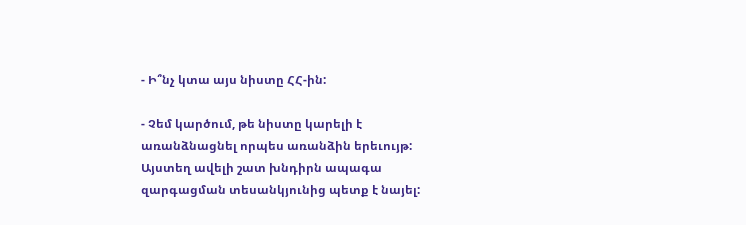- Ի՞նչ կտա այս նիստը ՀՀ-ին:

- Չեմ կարծում, թե նիստը կարելի է առանձնացնել որպես առանձին երեւույթ: Այստեղ ավելի շատ խնդիրն ապագա զարգացման տեսանկյունից պետք է նայել: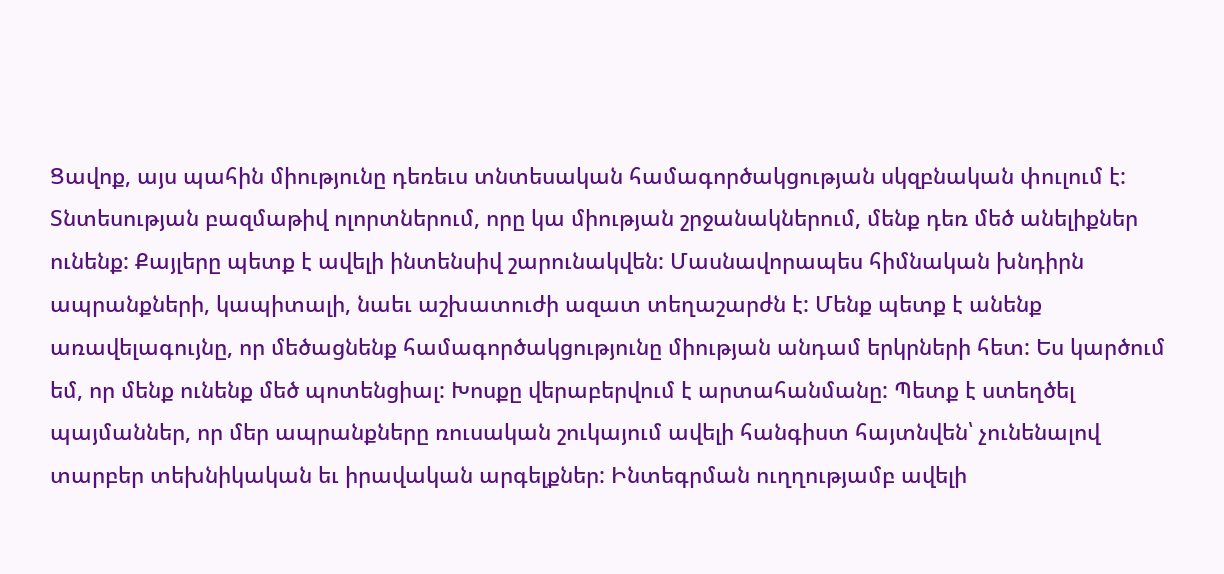Ցավոք, այս պահին միությունը դեռեւս տնտեսական համագործակցության սկզբնական փուլում է: Տնտեսության բազմաթիվ ոլորտներում, որը կա միության շրջանակներում, մենք դեռ մեծ անելիքներ ունենք: Քայլերը պետք է ավելի ինտենսիվ շարունակվեն: Մասնավորապես հիմնական խնդիրն ապրանքների, կապիտալի, նաեւ աշխատուժի ազատ տեղաշարժն է: Մենք պետք է անենք առավելագույնը, որ մեծացնենք համագործակցությունը միության անդամ երկրների հետ: Ես կարծում եմ, որ մենք ունենք մեծ պոտենցիալ: Խոսքը վերաբերվում է արտահանմանը: Պետք է ստեղծել պայմաններ, որ մեր ապրանքները ռուսական շուկայում ավելի հանգիստ հայտնվեն՝ չունենալով տարբեր տեխնիկական եւ իրավական արգելքներ: Ինտեգրման ուղղությամբ ավելի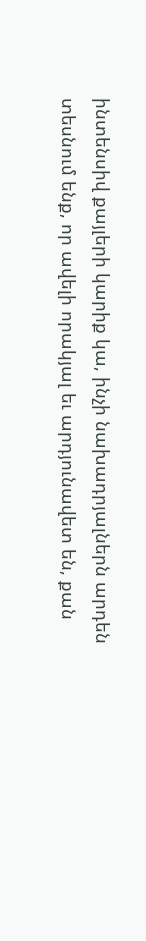ինտենսիվ քայլերի կարիք կա, ինչի նախադրյալներն արդեն տեսնում ենք, որ ավելի որակյալ եւ արդյունավետ են, քան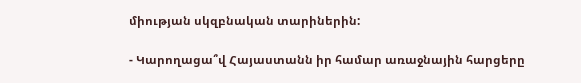միության սկզբնական տարիներին:

- Կարողացա՞վ Հայաստանն իր համար առաջնային հարցերը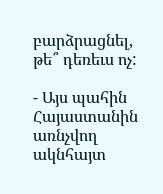բարձրացնել, թե՞ դեռեւս ոչ:

- Այս պահին Հայաստանին առնչվող ակնհայտ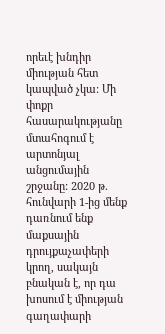որեւէ խնդիր միության հետ կապված չկա: Մի փոքր հասարակությանը մտահոգում է արտոնյալ անցումային շրջանը: 2020 թ. հունվարի 1-ից մենք դառնում ենք մաքսային դրույքաչափերի կրող, սակայն բնական է, որ դա խոսում է միության գաղափարի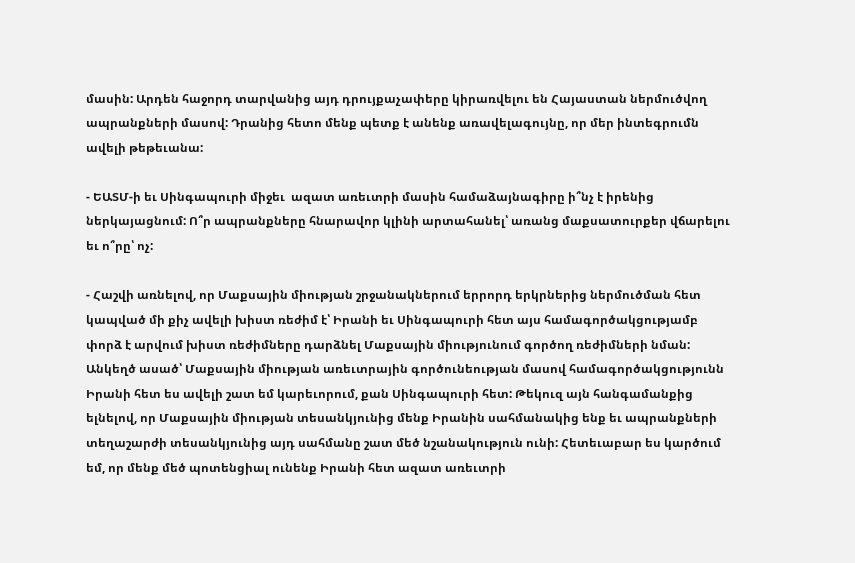մասին: Արդեն հաջորդ տարվանից այդ դրույքաչափերը կիրառվելու են Հայաստան ներմուծվող ապրանքների մասով: Դրանից հետո մենք պետք է անենք առավելագույնը, որ մեր ինտեգրումն ավելի թեթեւանա:

- ԵԱՏՄ-ի եւ Սինգապուրի միջեւ  ազատ առեւտրի մասին համաձայնագիրը ի՞նչ է իրենից ներկայացնում: Ո՞ր ապրանքները հնարավոր կլինի արտահանել՝ առանց մաքսատուրքեր վճարելու եւ ո՞րը՝ ոչ:

- Հաշվի առնելով, որ Մաքսային միության շրջանակներում երրորդ երկրներից ներմուծման հետ կապված մի քիչ ավելի խիստ ռեժիմ է՝ Իրանի եւ Սինգապուրի հետ այս համագործակցությամբ փորձ է արվում խիստ ռեժիմները դարձնել Մաքսային միությունում գործող ռեժիմների նման: Անկեղծ ասած՝ Մաքսային միության առեւտրային գործունեության մասով համագործակցությունն Իրանի հետ ես ավելի շատ եմ կարեւորում, քան Սինգապուրի հետ: Թեկուզ այն հանգամանքից ելնելով, որ Մաքսային միության տեսանկյունից մենք Իրանին սահմանակից ենք եւ ապրանքների տեղաշարժի տեսանկյունից այդ սահմանը շատ մեծ նշանակություն ունի: Հետեւաբար ես կարծում եմ, որ մենք մեծ պոտենցիալ ունենք Իրանի հետ ազատ առեւտրի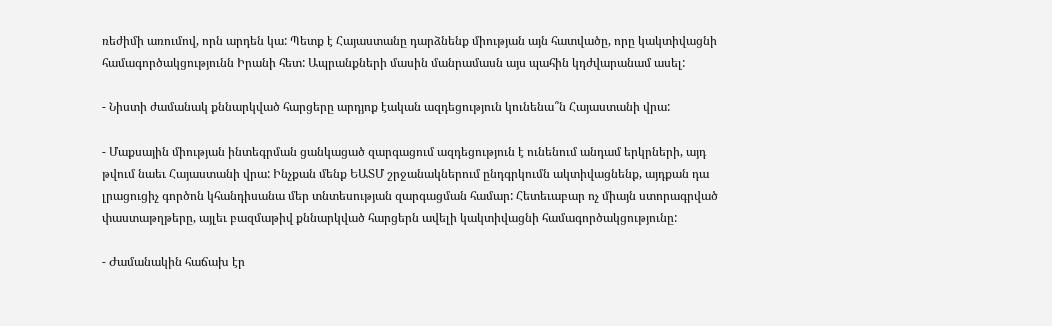ռեժիմի առումով, որն արդեն կա: Պետք է Հայաստանը դարձնենք միության այն հատվածը, որը կակտիվացնի համագործակցությունն Իրանի հետ: Ապրանքների մասին մանրամասն այս պահին կդժվարանամ ասել:

- Նիստի ժամանակ քննարկված հարցերը արդյոք էական ազդեցություն կունենա՞ն Հայաստանի վրա:

- Մաքսային միության ինտեգրման ցանկացած զարգացում ազդեցություն է ունենում անդամ երկրների, այդ թվում նաեւ Հայաստանի վրա: Ինչքան մենք ԵԱՏՄ շրջանակներում ընդգրկումն ակտիվացնենք, այդքան դա լրացուցիչ գործոն կհանդիսանա մեր տնտեսության զարգացման համար: Հետեւաբար ոչ միայն ստորագրված փաստաթղթերը, այլեւ բազմաթիվ քննարկված հարցերն ավելի կակտիվացնի համագործակցությունը:

- Ժամանակին հաճախ էր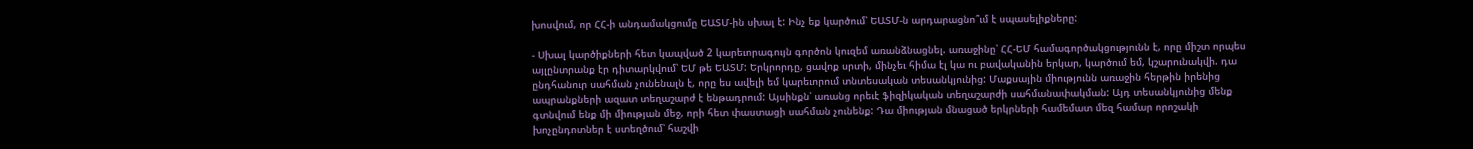խոսվում, որ ՀՀ-ի անդամակցումը ԵԱՏՄ-ին սխալ է: Ինչ եք կարծում՝ ԵԱՏՄ-ն արդարացնո՞ւմ է սպասելիքները:

- Սխալ կարծիքների հետ կապված 2 կարեւորագույն գործոն կուզեմ առանձնացնել. առաջինը՝ ՀՀ-ԵՄ համագործակցությունն է, որը միշտ որպես այլընտրանք էր դիտարկվում՝ ԵՄ թե ԵԱՏՄ: Երկրորդը, ցավոք սրտի, մինչեւ հիմա էլ կա ու բավականին երկար, կարծում եմ, կշարունակվի. դա ընդհանուր սահման չունենալն է, որը ես ավելի եմ կարեւորում տնտեսական տեսանկյունից: Մաքսային միությունն առաջին հերթին իրենից ապրանքների ազատ տեղաշարժ է ենթադրում: Այսինքն՝ առանց որեւէ ֆիզիկական տեղաշարժի սահմանափակման: Այդ տեսանկյունից մենք գտնվում ենք մի միության մեջ, որի հետ փաստացի սահման չունենք: Դա միության մնացած երկրների համեմատ մեզ համար որոշակի խոչընդոտներ է ստեղծում՝ հաշվի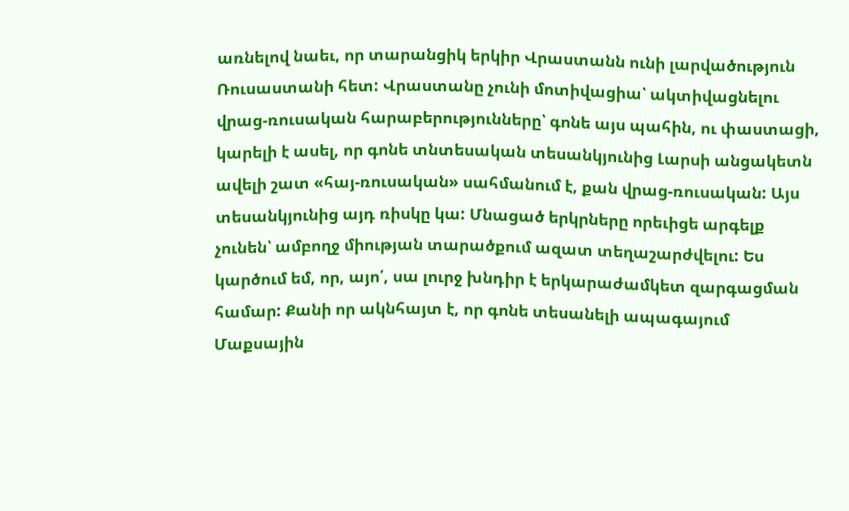առնելով նաեւ, որ տարանցիկ երկիր Վրաստանն ունի լարվածություն Ռուսաստանի հետ: Վրաստանը չունի մոտիվացիա՝ ակտիվացնելու վրաց-ռուսական հարաբերությունները՝ գոնե այս պահին, ու փաստացի, կարելի է ասել, որ գոնե տնտեսական տեսանկյունից Լարսի անցակետն ավելի շատ «հայ-ռուսական» սահմանում է, քան վրաց-ռուսական: Այս տեսանկյունից այդ ռիսկը կա: Մնացած երկրները որեւիցե արգելք չունեն՝ ամբողջ միության տարածքում ազատ տեղաշարժվելու: Ես կարծում եմ, որ, այո՛, սա լուրջ խնդիր է երկարաժամկետ զարգացման համար: Քանի որ ակնհայտ է, որ գոնե տեսանելի ապագայում Մաքսային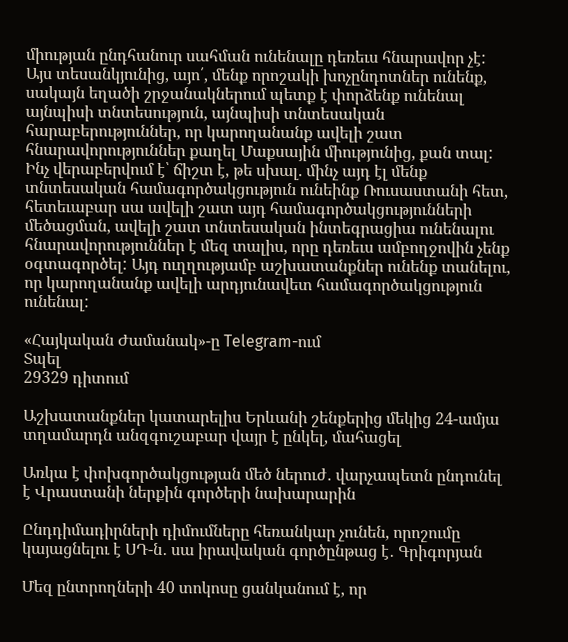միության ընդհանուր սահման ունենալը դեռեւս հնարավոր չէ: Այս տեսանկյունից, այո՛, մենք որոշակի խոչընդոտներ ունենք, սակայն եղածի շրջանակներում պետք է փորձենք ունենալ այնպիսի տնտեսություն, այնպիսի տնտեսական հարաբերություններ, որ կարողանանք ավելի շատ հնարավորություններ քաղել Մաքսային միությունից, քան տալ: Ինչ վերաբերվում է՝ ճիշտ է, թե սխալ. մինչ այդ էլ մենք տնտեսական համագործակցություն ունեինք Ռուսաստանի հետ, հետեւաբար սա ավելի շատ այդ համագործակցությունների մեծացման, ավելի շատ տնտեսական ինտեգրացիա ունենալու հնարավորություններ է մեզ տալիս, որը դեռեւս ամբողջովին չենք օգտագործել: Այդ ուղղությամբ աշխատանքներ ունենք տանելու, որ կարողանանք ավելի արդյունավետ համագործակցություն ունենալ:

«Հայկական Ժամանակ»-ը Telegram-ում
Տպել
29329 դիտում

Աշխատանքներ կատարելիս Երևանի շենքերից մեկից 24-ամյա տղամարդն անզգուշաբար վայր է ընկել, մահացել

Առկա է փոխգործակցության մեծ ներուժ․ վարչապետն ընդունել է Վրաստանի ներքին գործերի նախարարին

Ընդդիմադիրների դիմումները հեռանկար չունեն, որոշումը կայացնելու է ՍԴ-ն․ սա իրավական գործընթաց է․ Գրիգորյան

Մեզ ընտրողների 40 տոկոսը ցանկանում է, որ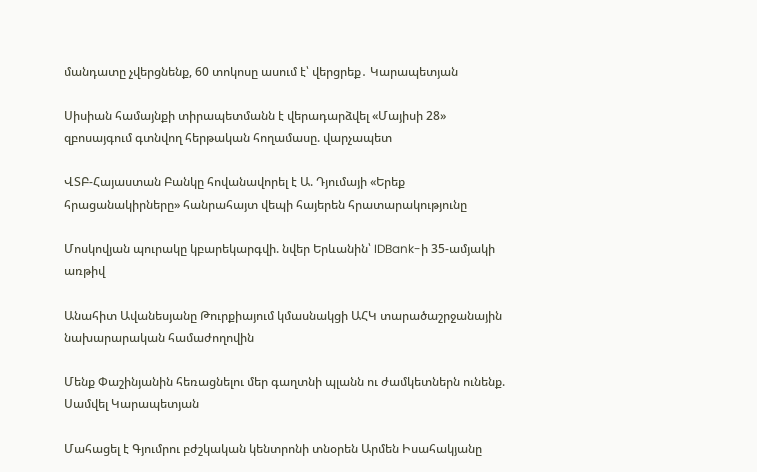մանդատը չվերցնենք, 60 տոկոսը ասում է՝ վերցրեք․ Կարապետյան

Սիսիան համայնքի տիրապետմանն է վերադարձվել «Մայիսի 28» զբոսայգում գտնվող հերթական հողամասը. վարչապետ

ՎՏԲ-Հայաստան Բանկը հովանավորել է Ա. Դյումայի «Երեք հրացանակիրները» հանրահայտ վեպի հայերեն հրատարակությունը

Մոսկովյան պուրակը կբարեկարգվի. նվեր Երևանին՝ IDBank-ի 35-ամյակի առթիվ

Անահիտ Ավանեսյանը Թուրքիայում կմասնակցի ԱՀԿ տարածաշրջանային նախարարական համաժողովին

Մենք Փաշինյանին հեռացնելու մեր գաղտնի պլանն ու ժամկետներն ունենք. Սամվել Կարապետյան

Մահացել է Գյումրու բժշկական կենտրոնի տնօրեն Արմեն Իսահակյանը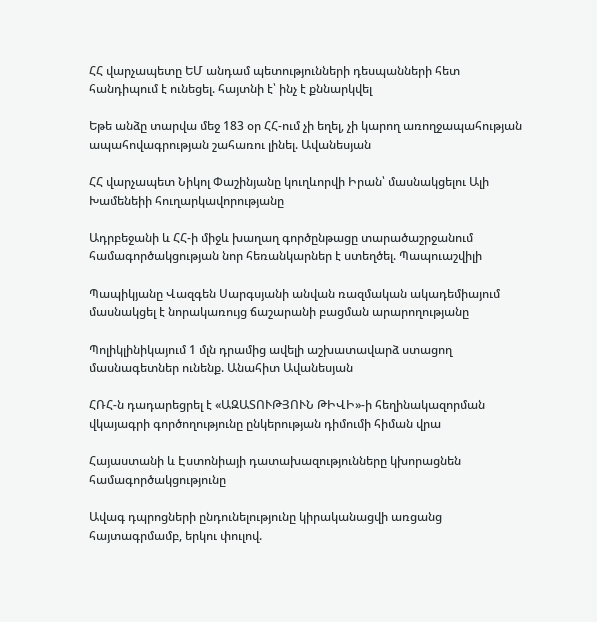ՀՀ վարչապետը ԵՄ անդամ պետությունների դեսպանների հետ հանդիպում է ունեցել. հայտնի է՝ ինչ է քննարկվել

Եթե անձը տարվա մեջ 183 օր ՀՀ-ում չի եղել, չի կարող առողջապահության ապահովագրության շահառու լինել. Ավանեսյան

ՀՀ վարչապետ Նիկոլ Փաշինյանը կուղևորվի Իրան՝ մասնակցելու Ալի Խամենեիի հուղարկավորությանը

Ադրբեջանի և ՀՀ-ի միջև խաղաղ գործընթացը տարածաշրջանում համագործակցության նոր հեռանկարներ է ստեղծել. Պապուաշվիլի

Պապիկյանը Վազգեն Սարգսյանի անվան ռազմական ակադեմիայում մասնակցել է նորակառույց ճաշարանի բացման արարողությանը

Պոլիկլինիկայում 1 մլն դրամից ավելի աշխատավարձ ստացող մասնագետներ ունենք. Անահիտ Ավանեսյան

ՀՌՀ-ն դադարեցրել է «ԱԶԱՏՈՒԹՅՈՒՆ ԹԻՎԻ»-ի հեղինակազորման վկայագրի գործողությունը ընկերության դիմումի հիման վրա

Հայաստանի և Էստոնիայի դատախազությունները կխորացնեն համագործակցությունը

Ավագ դպրոցների ընդունելությունը կիրականացվի առցանց հայտագրմամբ, երկու փուլով.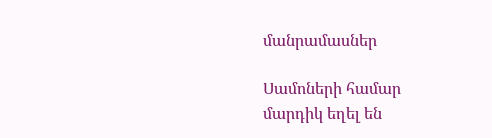մանրամասներ

Սամոների համար մարդիկ եղել են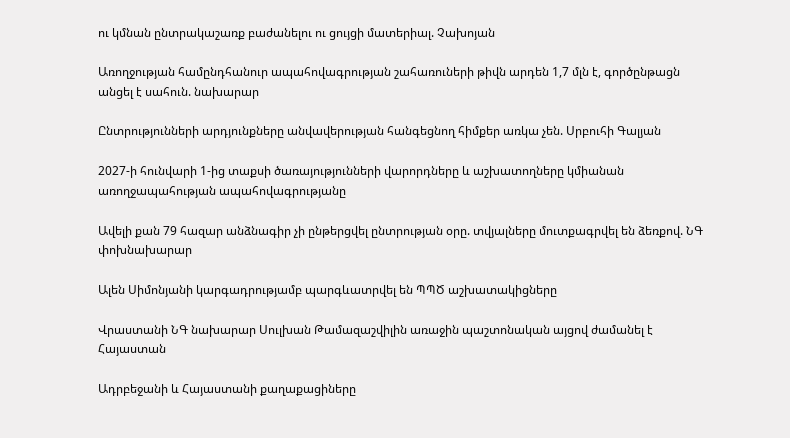ու կմնան ընտրակաշառք բաժանելու ու ցույցի մատերիալ. Չախոյան

Առողջության համընդհանուր ապահովագրության շահառուների թիվն արդեն 1,7 մլն է, գործընթացն անցել է սահուն. նախարար

Ընտրությունների արդյունքները անվավերության հանգեցնող հիմքեր առկա չեն. Սրբուհի Գալյան

2027-ի հունվարի 1-ից տաքսի ծառայությունների վարորդները և աշխատողները կմիանան առողջապահության ապահովագրությանը

Ավելի քան 79 հազար անձնագիր չի ընթերցվել ընտրության օրը. տվյալները մուտքագրվել են ձեռքով. ՆԳ փոխնախարար

Ալեն Սիմոնյանի կարգադրությամբ պարգևատրվել են ՊՊԾ աշխատակիցները

Վրաստանի ՆԳ նախարար Սուլխան Թամազաշվիլին առաջին պաշտոնական այցով ժամանել է Հայաստան

Ադրբեջանի և Հայաստանի քաղաքացիները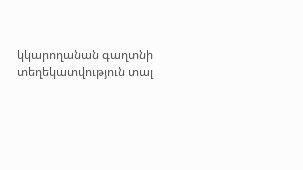կկարողանան գաղտնի տեղեկատվություն տալ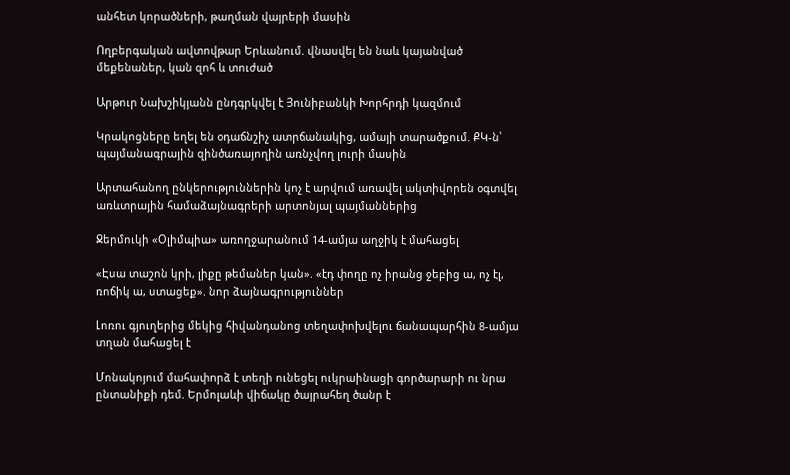անհետ կորածների, թաղման վայրերի մասին

Ողբերգական ավտովթար Երևանում. վնասվել են նաև կայանված մեքենաներ, կան զոհ և տուժած

Արթուր Նախշիկյանն ընդգրկվել է Յունիբանկի Խորհրդի կազմում

Կրակոցները եղել են օդաճնշիչ ատրճանակից, ամայի տարածքում. ՔԿ-ն՝ պայմանագրային զինծառայողին առնչվող լուրի մասին

Արտահանող ընկերություններին կոչ է արվում առավել ակտիվորեն օգտվել առևտրային համաձայնագրերի արտոնյալ պայմաններից

Ջերմուկի «Օլիմպիա» առողջարանում 14-ամյա աղջիկ է մահացել

«Էսա տաշոն կրի, լիքը թեմաներ կան». «էդ փողը ոչ իրանց ջեբից ա, ոչ էլ, ռոճիկ ա, ստացեք». նոր ձայնագրություններ

Լոռու գյուղերից մեկից հիվանդանոց տեղափոխվելու ճանապարհին 8-ամյա տղան մահացել է

Մոնակոյում մահափnրձ է տեղի ունեցել ուկրաինացի գործարարի ու նրա ընտանիքի դեմ. Երմոլաևի վիճակը ծայրահեղ ծանր է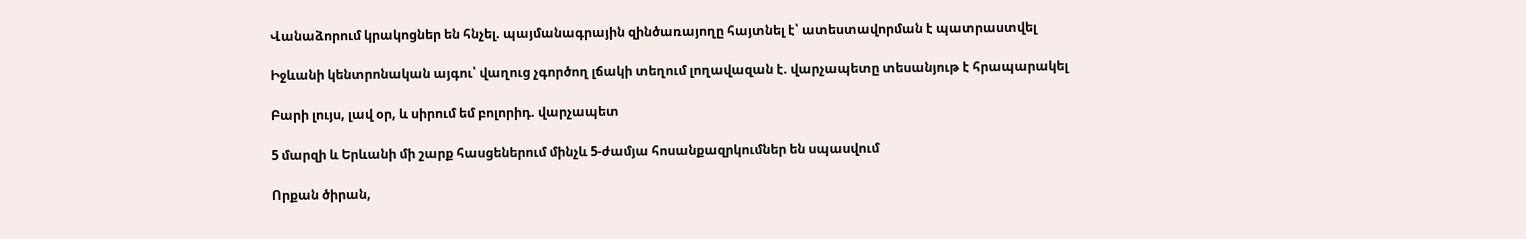Վանաձորում կրակոցներ են հնչել. պայմանագրային զինծառայողը հայտնել է՝ ատեստավորման է պատրաստվել

Իջևանի կենտրոնական այգու՝ վաղուց չգործող լճակի տեղում լողավազան է. վարչապետը տեսանյութ է հրապարակել

Բարի լույս, լավ օր, և սիրում եմ բոլորիդ. վարչապետ

5 մարզի և Երևանի մի շարք հասցեներում մինչև 5-ժամյա հոսանքազրկումներ են սպասվում

Որքան ծիրան,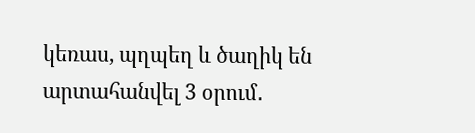կեռաս, պղպեղ և ծաղիկ են արտահանվել 3 օրում․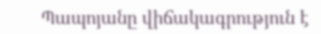Պապոյանը վիճակագրություն է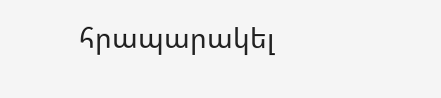հրապարակել